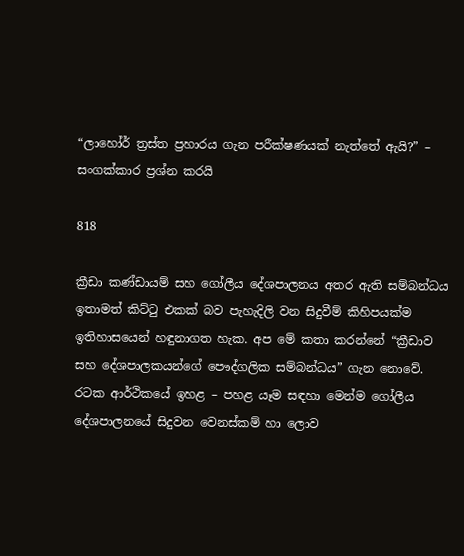“ලාහෝර් ත්‍රස්ත ප්‍රහාරය ගැන පරීක්ෂණයක් නැත්තේ ඇයි?” – සංගක්කාර ප්‍රශ්න කරයි

818

ක්‍රීඩා කණ්ඩායම් සහ ගෝලීය දේශපාලනය අතර ඇති සම්බන්ධය ඉතාමත් කිට්ටු එකක් බව පැහැදිලි වන සිදුවීම් කිහිපයක්ම ඉතිහාසයෙන් හඳුනාගත හැක. අප මේ කතා කරන්නේ “ක්‍රීඩාව සහ දේශපාලකයන්ගේ පෞද්ගලික සම්බන්ධය” ගැන නොවේ. රටක ආර්ථිකයේ ඉහළ – පහළ යෑම සඳහා මෙන්ම ගෝලීය දේශපාලනයේ සිදුවන වෙනස්කම් හා ලොව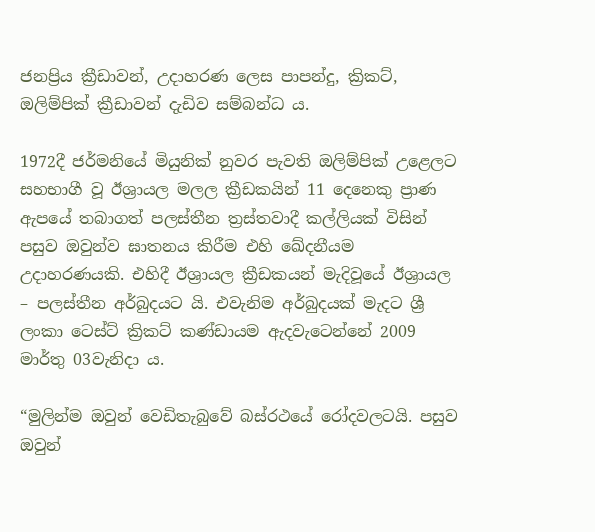ජනප්‍රිය ක්‍රීඩාවන්, උදාහරණ ලෙස පාපන්දු, ක්‍රිකට්, ඔලිම්පික් ක්‍රීඩාවන් දැඩිව සම්බන්ධ ය.

1972දී ජර්මනියේ මියුනික් නුවර පැවති ඔලිම්පික් උළෙලට සහභාගී වූ ඊශ්‍රායල මලල ක්‍රීඩකයින් 11 දෙනෙකු ප්‍රාණ ඇපයේ තබාගත් පලස්තීන ත්‍රස්තවාදී කල්ලියක් විසින් පසුව ඔවුන්ව ඝාතනය කිරීම එහි ඛේදනීයම උදාහරණයකි. එහිදී ඊශ්‍රායල ක්‍රීඩකයන් මැදිවූයේ ඊශ්‍රායල – පලස්තීන අර්බුදයට යි. එවැනිම අර්බුදයක් මැදට ශ්‍රී ලංකා ටෙස්ට් ක්‍රිකට් කණ්ඩායම ඇදවැටෙන්නේ 2009 මාර්තු 03වැනිදා ය.

“මුලින්ම ඔවුන් වෙඩිතැබුවේ බස්රථයේ රෝදවලටයි. පසුව ඔවුන්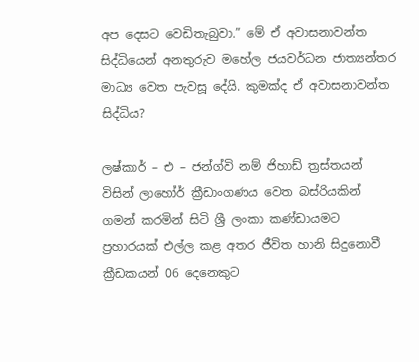අප දෙසට වෙඩිතැබුවා.” මේ ඒ අවාසනාවන්ත සිද්ධියෙන් අනතුරුව මහේල ජයවර්ධන ජාත්‍යන්තර මාධ්‍ය වෙත පැවසූ දේයි. කුමක්ද ඒ අවාසනාවන්ත සිද්ධිය?

ලෂ්කාර් – එ – ජන්ග්වි නම් ජිහාඩ් ත්‍රස්තයන් විසින් ලාහෝර් ක්‍රීඩාංගණය වෙත බස්රියකින් ගමන් කරමින් සිටි ශ්‍රී ලංකා කණ්ඩායමට ප්‍රහාරයක් එල්ල කළ අතර ජීවිත හානි සිදුනොවී ක්‍රීඩකයන් 06 දෙනෙකුට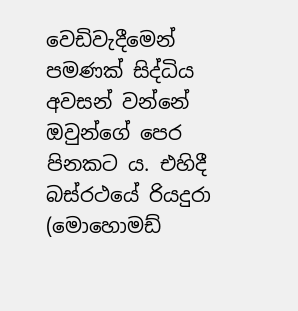වෙඩිවැදීමෙන් පමණක් සිද්ධිය අවසන් වන්නේ ඔවුන්ගේ පෙර පිනකට ය. එහිදී බස්රථයේ රියදුරා (මොහොමඩ්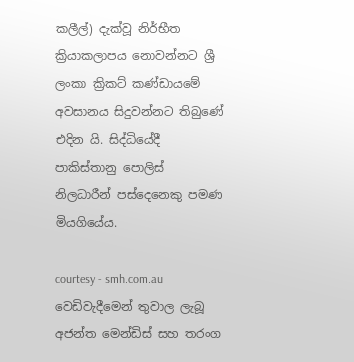කලීල්) දැක්වූ නිර්භීත ක්‍රියාකලාපය නොවන්නට ශ්‍රී ලංකා ක්‍රිකට් කණ්ඩායමේ අවසානය සිදුවන්නට තිබුණේ එදින යි. සිද්ධියේදී පාකිස්තානු පොලිස් නිලධාරීන් පස්දෙනෙකු පමණ මියගියේය.

courtesy - smh.com.au
වෙඩිවැදීමෙන් තුවාල ලැබූ අජන්ත මෙන්ඩිස් සහ තරංග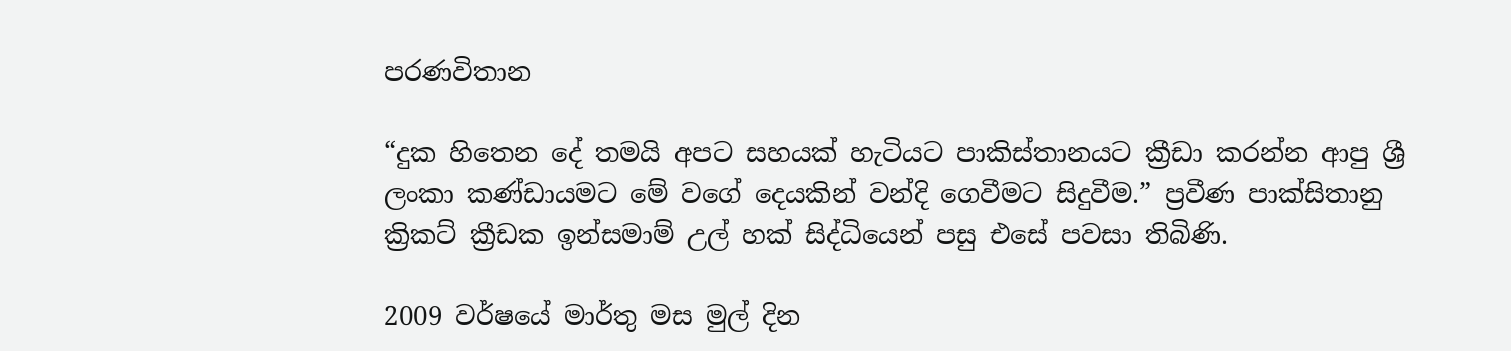පරණවිතාන

“දුක හිතෙන දේ තමයි අපට සහයක් හැටියට පාකිස්තානයට ක්‍රීඩා කරන්න ආපු ශ්‍රී ලංකා කණ්ඩායමට මේ වගේ දෙයකින් වන්දි ගෙවීමට සිදුවීම.” ප්‍රවීණ පාක්සිතානු ක්‍රිකට් ක්‍රීඩක ඉන්සමාම් උල් හක් සිද්ධියෙන් පසු එසේ පවසා තිබිණි.

2009 වර්ෂයේ මාර්තු මස මුල් දින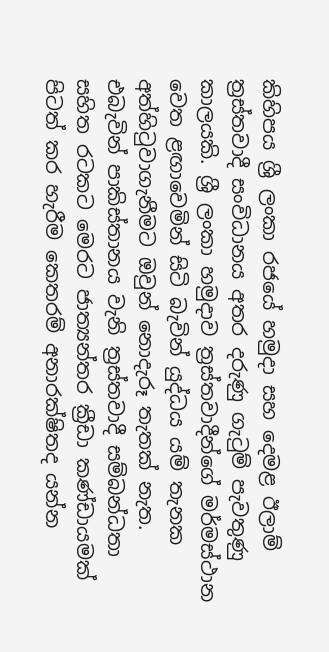කිහිපය ශ්‍රී ලංකා රජයේ හමුදා සහ දෙමළ ඊලාම් ත්‍රස්තවාදී සංවිධානය අතර දරුණු ගැටුම් පැවතුණු කාලයකි. ශ්‍රී ලංකා හමුදාව ත්‍රස්තවාදීන්ගේ මර්මස්ථාන වෙත ළඟාවෙමින් සිටි බැවින් යුද්ධය යම් තැනක අත්හිටුවාගැනීමට ඔවුන් නොදැරූ තැතක් නැත. එබැවින් පාකිස්තානය වැනි ත්‍රස්තවාදී සම්බන්ධතා සහිත රටකට මෙරට ජාත්‍යන්තර ක්‍රීඩා කණ්ඩායමක් පිටත් කර හැරීම කෙතරම් අනාරක්ෂිතද යන්න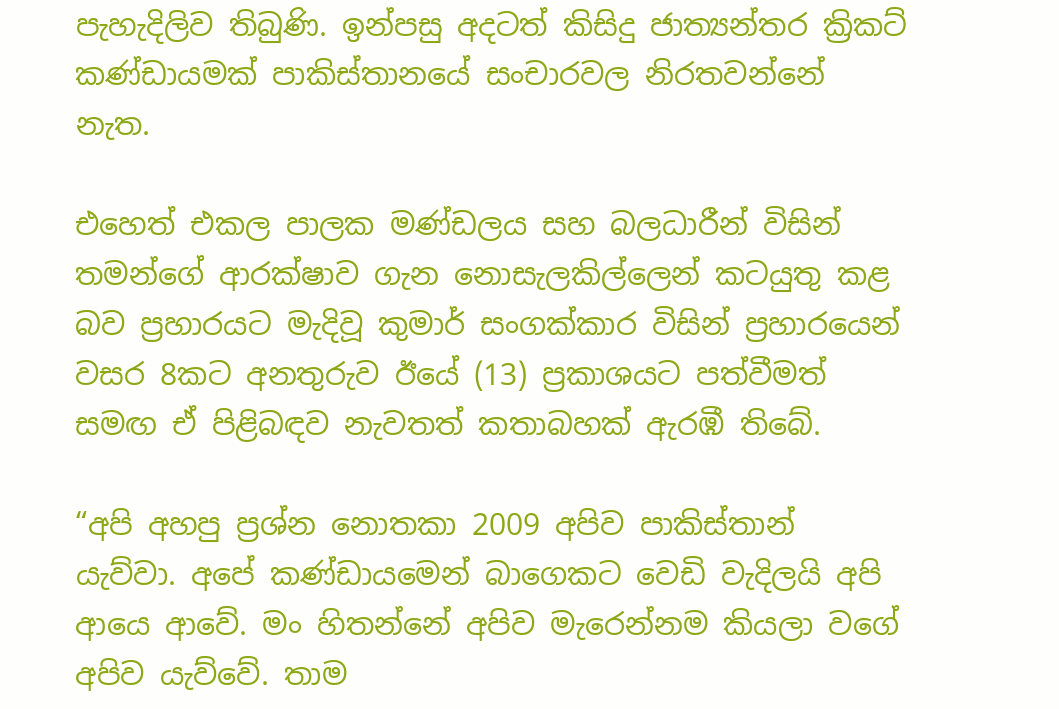පැහැදිලිව තිබුණි. ඉන්පසු අදටත් කිසිදු ජාත්‍යන්තර ක්‍රිකට් කණ්ඩායමක් පාකිස්තානයේ සංචාරවල නිරතවන්නේ නැත.

එහෙත් එකල පාලක මණ්ඩලය සහ බලධාරීන් විසින් තමන්ගේ ආරක්ෂාව ගැන නොසැලකිල්ලෙන් කටයුතු කළ බව ප්‍රහාරයට මැදිවූ කුමාර් සංගක්කාර විසින් ප්‍රහාරයෙන් වසර 8කට අනතුරුව ඊයේ (13) ප්‍රකාශයට පත්වීමත් සමඟ ඒ පිළිබඳව නැවතත් කතාබහක් ඇරඹී තිබේ.

“අපි අහපු ප්‍රශ්න නොතකා 2009 අපිව පාකිස්තාන් යැව්වා. අපේ කණ්ඩායමෙන් බාගෙකට වෙඩි වැදිලයි අපි ආයෙ ආවේ. මං හිතන්නේ අපිව මැරෙන්නම කියලා වගේ අපිව යැව්වේ. තාම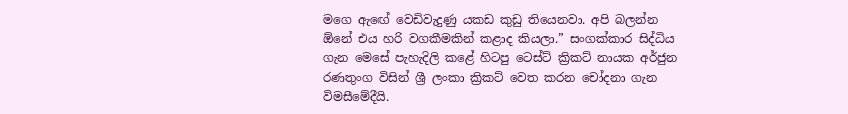මගෙ ඇඟේ වෙඩිවැදුණු යකඩ කුඩු තියෙනවා. අපි බලන්න ඕනේ එය හරි වගකීමකින් කළාද කියලා.” සංගක්කාර සිද්ධිය ගැන මෙසේ පැහැදිලි කළේ හිටපු ටෙස්ට් ක්‍රිකට් නායක අර්ජුන රණතුංග විසින් ශ්‍රී ලංකා ක්‍රිකට් වෙත කරන චෝදනා ගැන විමසීමේදීයි.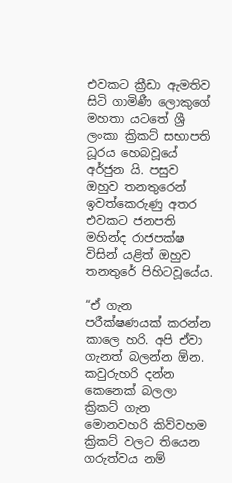එවකට ක්‍රීඩා ඇමතිව සිටි ගාමිණී ලොකුගේ මහතා යටතේ ශ්‍රී ලංකා ක්‍රිකට් සභාපති ධූරය හෙබවූයේ අර්ජුන යි. පසුව ඔහුව තනතුරෙන් ඉවත්කෙරුණු අතර එවකට ජනපති මහින්ද රාජපක්ෂ විසින් යළිත් ඔහුව තනතුරේ පිහිටවූයේය.

“ඒ ගැන පරීක්ෂණයක් කරන්න කාලෙ හරි. අපි ඒවා ගැනත් බලන්න ඕන. කවුරුහරි දන්න කෙනෙක් බලලා ක්‍රිකට් ගැන මොනවහරි කිව්වහම ක්‍රිකට් වලට තියෙන ගරුත්වය නම්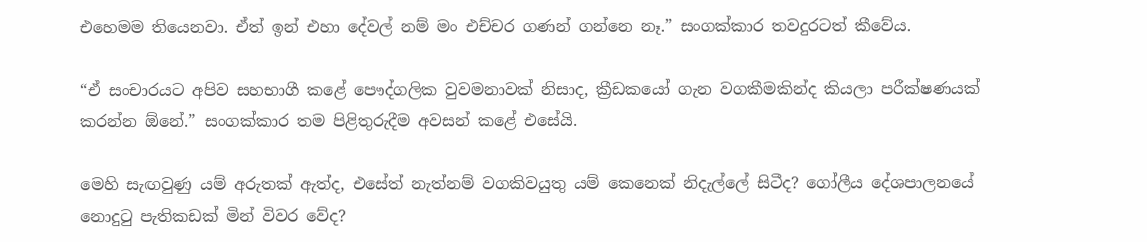එහෙමම තියෙනවා. ඒත් ඉන් එහා දේවල් නම් මං එච්චර ගණන් ගන්නෙ නෑ.” සංගක්කාර තවදුරටත් කීවේය.

“ඒ සංචාරයට අපිව සහභාගී කළේ පෞද්ගලික වුවමනාවක් නිසාද, ක්‍රීඩකයෝ ගැන වගකීමකින්ද කියලා පරීක්ෂණයක් කරන්න ඕනේ.” සංගක්කාර තම පිළිතුරුදීම අවසන් කළේ එසේයි.

මෙහි සැඟවුණු යම් අරුතක් ඇත්ද, එසේත් නැත්නම් වගකිවයුතු යම් කෙනෙක් නිදැල්ලේ සිටීද? ගෝලීය දේශපාලනයේ නොදුටු පැතිකඩක් මින් විවර වේද?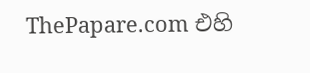ThePapare.com එහි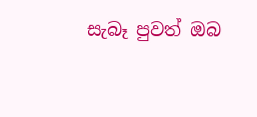සැබෑ පුවත් ඔබ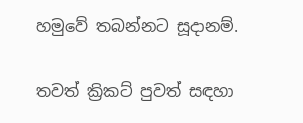හමුවේ තබන්නට සූදානම්.

තවත් ක්‍රිකට් පුවත් සඳහා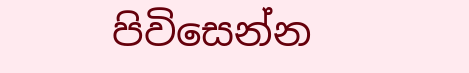පිවිසෙන්න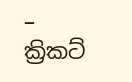– ක්‍රිකට්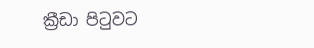ක්‍රීඩා පිටුවට